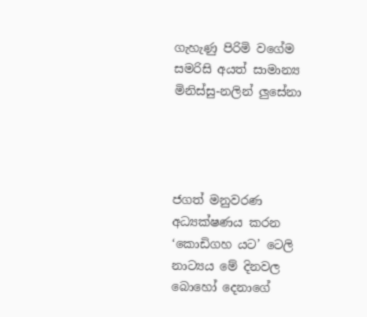ගැහැණු පිරිමි වගේම සමරිසි අයත් සාමාන්‍ය මිනිස්සු-නලින් ලුසේනා




ජගත් මනුවරණ අධ්‍යක්ෂණය කරන ‘කොඩිගහ යට’ ටෙලි නාට්‍යය මේ දිනවල බොහෝ දෙනාගේ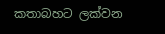කතාබහට ලක්වන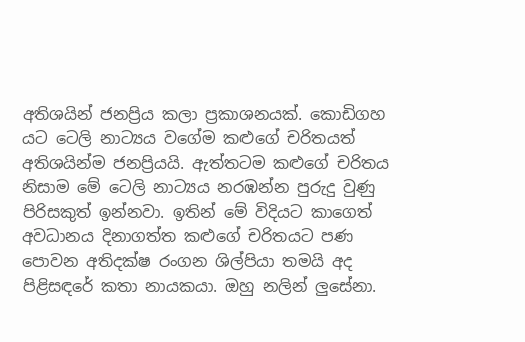අතිශයින් ජනප්‍රිය කලා ප්‍රකාශනයක්. කොඩිගහ යට ටෙලි නාට්‍යය වගේම කළුගේ චරිතයත් අතිශයින්ම ජනප්‍රියයි. ඇත්තටම කළුගේ චරිතය නිසාම මේ ටෙලි නාට්‍යය නරඹන්න පුරුදු වුණු පිරිසකුත් ඉන්නවා. ඉතින් මේ විදියට කාගෙත් අවධානය දිනාගත්ත කළුගේ චරිතයට පණ පොවන අතිදක්ෂ රංගන ශිල්පියා තමයි අද  පිළිසඳරේ කතා නායකයා. ඔහු නලින් ලුසේනා.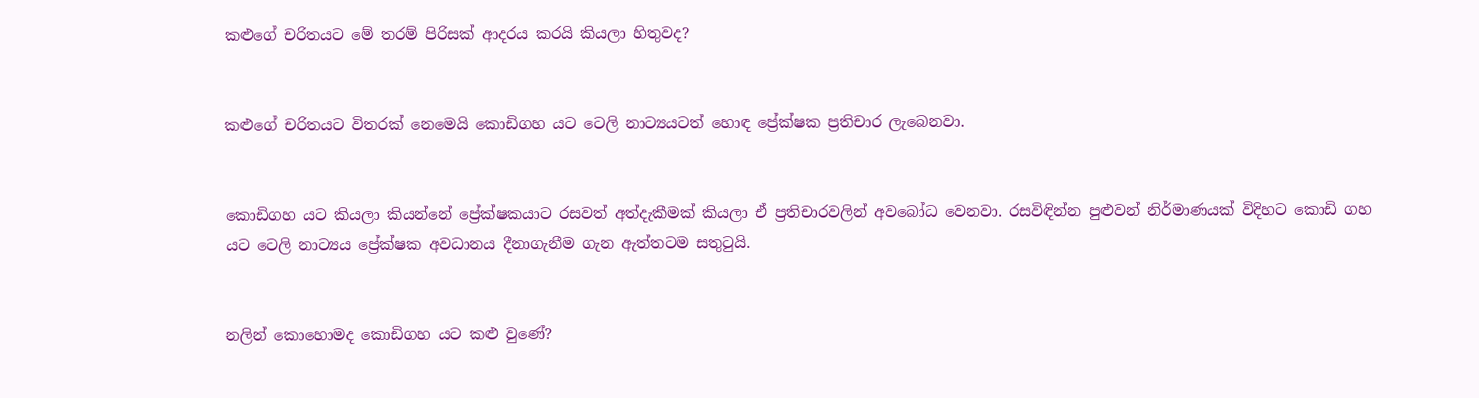කළුගේ චරිතයට මේ තරම් පිරිසක් ආදරය කරයි කියලා හිතුවද?


කළුගේ චරිතයට විතරක් නෙමෙයි කොඩිගහ යට ටෙලි නාට්‍යයටත් හොඳ ප්‍රේක්ෂක ප්‍රතිචාර ලැබෙනවා.


කොඩිගහ යට කියලා කියන්නේ ප්‍රේක්ෂකයාට රසවත් අත්දැකීමක් කියලා ඒ ප්‍රතිචාරවලින් අවබෝධ වෙනවා. රසවිඳින්න පුළුවන් නිර්මාණයක් විදිහට කොඩි ගහ යට ටෙලි නාට්‍යය ප්‍රේක්ෂක අවධානය දීනාගැනීම ගැන ඇත්තටම සතුටුයි.


නලින් කොහොමද කොඩිගහ යට කළු වුණේ?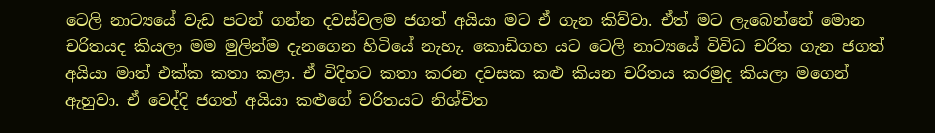ටෙලි නාට්‍යයේ වැඩ පටන් ගන්න දවස්වලම ජගත් අයියා මට ඒ ගැන කිව්වා. ඒත් මට ලැබෙන්නේ මොන චරිතයද කියලා මම මුලින්ම දැනගෙන හිටියේ නැහැ. කොඩිගහ යට ටෙලි නාට්‍යයේ විවිධ චරිත ගැන ජගත් අයියා මාත් එක්ක කතා කළා. ඒ විදිහට කතා කරන දවසක කළු කියන චරිතය කරමුද කියලා මගෙන් ඇහුවා. ඒ වෙද්දි ජගත් අයියා කළුගේ චරිතයට නිශ්චිත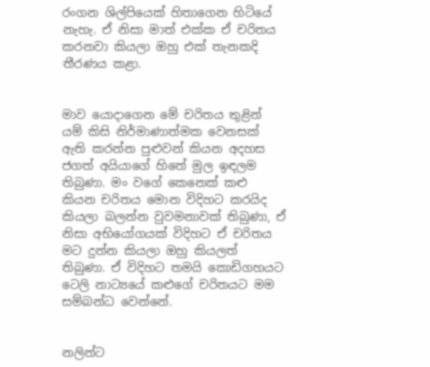රංගන ශිල්පියෙක් හිතාගෙන හිටියේ නැහැ. ඒ නිසා මාත් එක්ක ඒ චරිතය කරනවා කියලා ඔහු එක් තැනකදි තීරණය කළා.


මාව යොදාගෙන මේ චරිතය තුළින් යම් කිසි නිර්මාණාත්මක වෙනසක් ඇති කරන්න පුළුවන් කියන අදහස ජගත් අයියාගේ හිතේ මුල ඉඳලම තිබුණා. මං වගේ කෙනෙක් කළු කියන චරිතය මොන විදිහට කරයිද කියලා බලන්න වුවමනාවක් තිබුණා, ඒ නිසා අභියෝගයක් විදිහට ඒ චරිතය මට දුන්න කියලා ඔහු කියලත් තිබුණා. ඒ විදිහට තමයි කොඩිගහයට ටෙලි නාට්‍යයේ කළුගේ චරිතයට මම සම්බන්ධ වෙන්නේ.


නලින්ට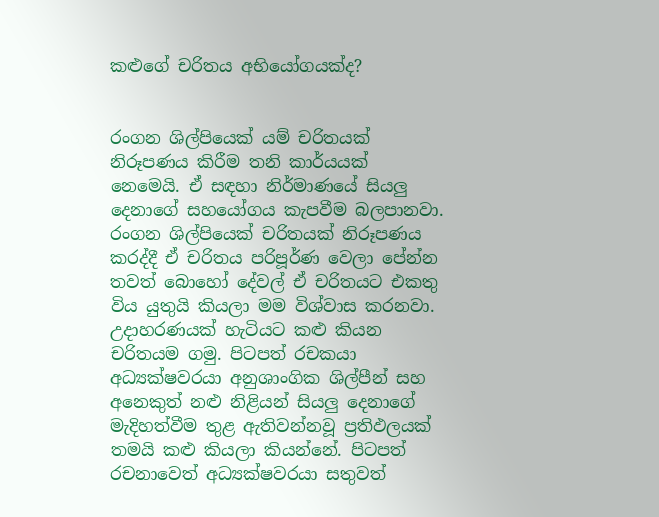කළුගේ චරිතය අභියෝගයක්ද?


රංගන ශිල්පියෙක් යම් චරිතයක් නිරූපණය කිරීම තනි කාර්යයක් නෙමෙයි. ඒ සඳහා නිර්මාණයේ සියලු දෙනාගේ සහයෝගය කැපවීම බලපානවා. රංගන ශිල්පියෙක් චරිතයක් නිරූපණය කරද්දී ඒ චරිතය පරිපූර්ණ වෙලා පේන්න තවත් බොහෝ දේවල් ඒ චරිතයට එකතු විය යුතුයි කියලා මම විශ්වාස කරනවා. උදාහරණයක් හැටියට කළු කියන චරිතයම ගමු. පිටපත් රචකයා අධ්‍යක්ෂවරයා අනුශාංගික ශිල්පීන් සහ අනෙකුත් නළු නිළියන් සියලු දෙනාගේ මැදිහත්වීම තුළ ඇතිවන්නවූ ප්‍රතිඵලයක් තමයි කළු කියලා කියන්නේ. පිටපත් රචනාවෙත් අධ්‍යක්ෂවරයා සතුවත්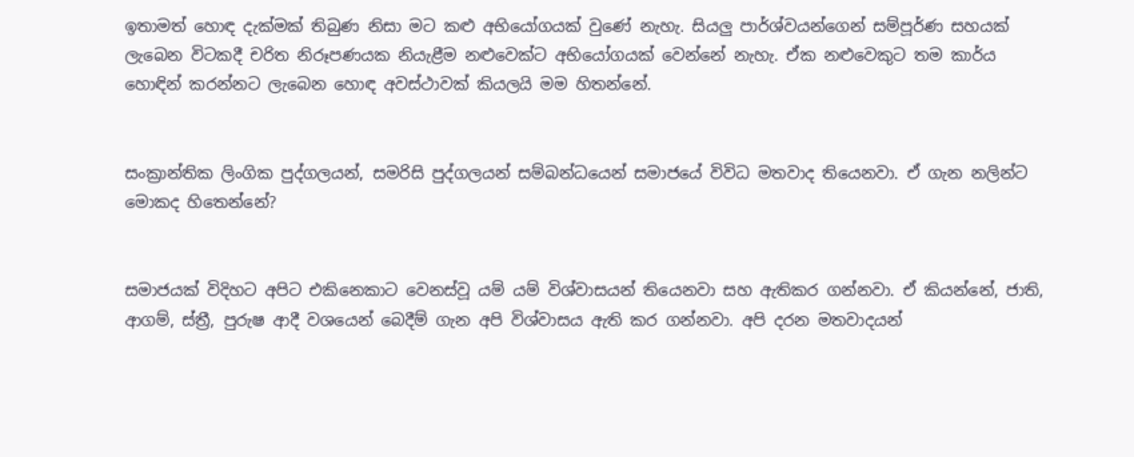ඉතාමත් හොඳ දැක්මක් තිබුණ නිසා මට කළු අභියෝගයක් වුණේ නැහැ. සියලු පාර්ශ්වයන්ගෙන් සම්පූර්ණ සහයක් ලැබෙන විටකදී චරිත නිරූපණයක නියැළීම නළුවෙක්ට අභියෝගයක් වෙන්නේ නැහැ. ඒක නළුවෙකුට තම කාර්ය හොඳින් කරන්නට ලැබෙන හොඳ අවස්ථාවක් කියලයි මම හිතන්නේ.


සංක්‍රාන්තික ලිංගික පුද්ගලයන්, සමරිසි පුද්ගලයන් සම්බන්ධයෙන් සමාජයේ විවිධ මතවාද තියෙනවා. ඒ ගැන නලින්ට මොකද හිතෙන්නේ?


සමාජයක් විදිහට අපිට එකිනෙකාට වෙනස්වූ යම් යම් විශ්වාසයන් තියෙනවා සහ ඇතිකර ගන්නවා. ඒ කියන්නේ, ජාති, ආගම්, ස්ත්‍රී, පුරුෂ ආදී වශයෙන් බෙදීම් ගැන අපි විශ්වාසය ඇති කර ගන්නවා. අපි දරන මතවාදයන්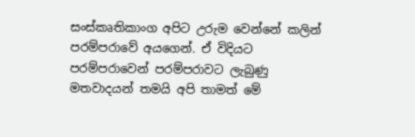සංස්කෘතිකාංග අපිට උරුම වෙන්නේ කලින් පරම්පරාවේ අයගෙන්. ඒ විදියට පරම්පරාවෙන් පරම්පරාවට ලැබුණු මතවාදයන් තමයි අපි තාමත් මේ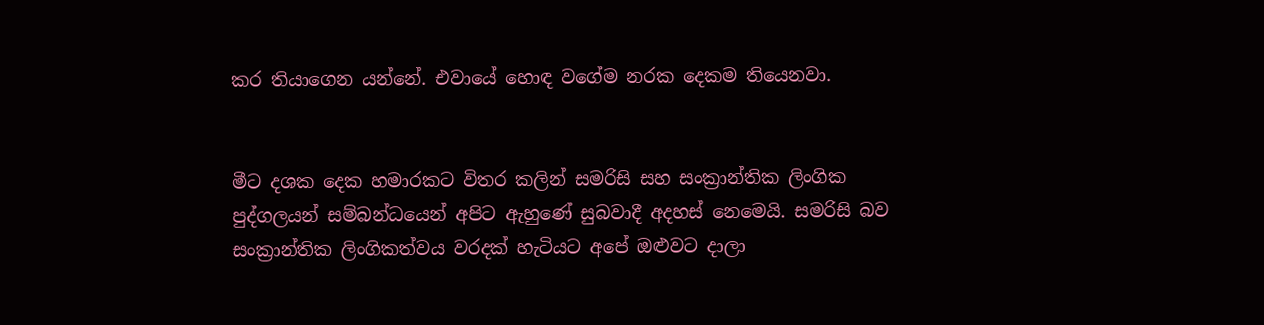කර තියාගෙන යන්නේ. එවායේ හොඳ වගේම නරක දෙකම තියෙනවා.


මීට දශක දෙක හමාරකට විතර කලින් සමරිසි සහ සංක්‍රාන්තික ලිංගික පුද්ගලයන් සම්බන්ධයෙන් අපිට ඇහුණේ සුබවාදී අදහස් නෙමෙයි. සමරිසි බව සංක්‍රාන්තික ලිංගිකත්වය වරදක් හැටියට අපේ ඔළුවට දාලා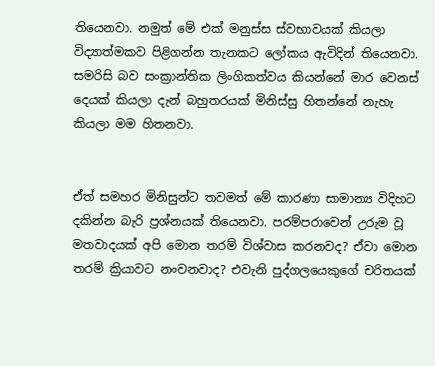තියෙනවා. නමුත් මේ එක් මනුස්ස ස්වභාවයක් කියලා විද්‍යාත්මකව පිළිගන්න තැනකට ලෝකය ඇවිදින් තියෙනවා. සමරිසි බව සංක්‍රාන්තික ලිංගිකත්වය කියන්නේ මාර වෙනස් දෙයක් කියලා දැන් බහුතරයක් මිනිස්සු හිතන්නේ නැහැ කියලා මම හිතනවා.


ඒත් සමහර මිනිසුන්ට තවමත් මේ කාරණා සාමාන්‍ය විදිහට දකින්න බැරි ප්‍රශ්නයක් තියෙනවා. පරම්පරාවෙන් උරුම වූ මතවාදයක් අපි මොන තරම් විශ්වාස කරනවද? ඒවා මොන තරම් ක්‍රියාවට නංවනවාද? එවැනි පුද්ගලයෙකුගේ චරිතයක්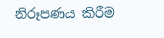නිරූපණය කිරීම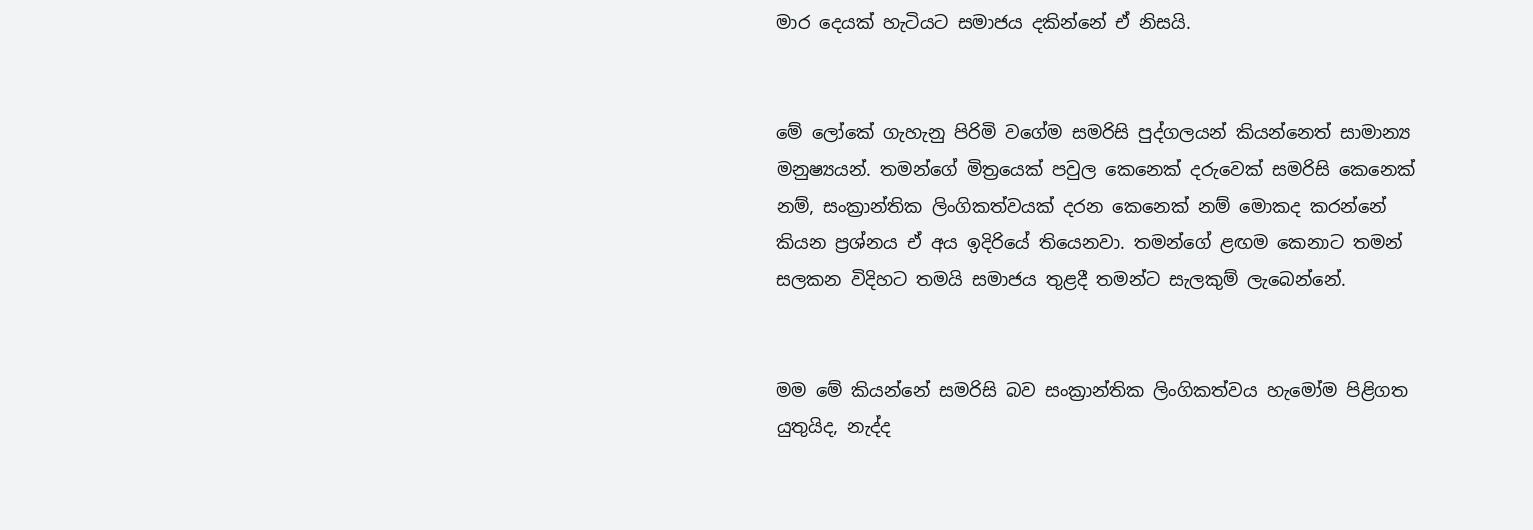මාර දෙයක් හැටියට සමාජය දකින්නේ ඒ නිසයි.


මේ ලෝකේ ගැහැනු පිරිමි වගේම සමරිසි පුද්ගලයන් කියන්නෙත් සාමාන්‍ය මනුෂ්‍යයන්. තමන්ගේ මිත්‍රයෙක් පවුල කෙනෙක් දරුවෙක් සමරිසි කෙනෙක් නම්, සංක්‍රාන්තික ලිංගිකත්වයක් දරන කෙනෙක් නම් මොකද කරන්නේ කියන ප්‍රශ්නය ඒ අය ඉදිරියේ තියෙනවා. තමන්ගේ ළඟම කෙනාට තමන් සලකන විදිහට තමයි සමාජය තුළදී තමන්ට සැලකුම් ලැබෙන්නේ.


මම මේ කියන්නේ සමරිසි බව සංක්‍රාන්තික ලිංගිකත්වය හැමෝම පිළිගත යුතුයිද, නැද්ද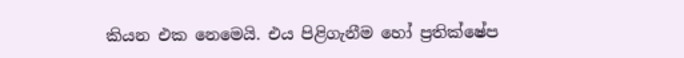කියන එක නෙමෙයි. එය පිළිගැනීම හෝ ප්‍රතික්ෂේප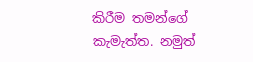කිරීම තමන්ගේ කැමැත්ත. නමුත්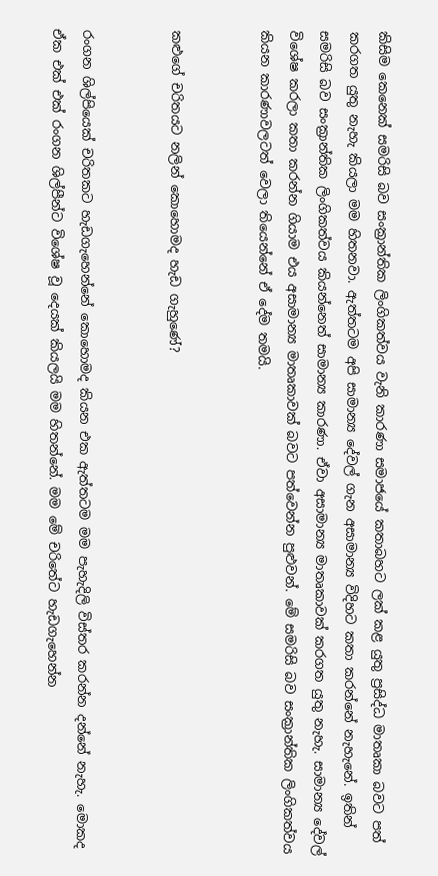කිසිම කෙනෙක් සමරිසි බව සංක්‍රාන්තික ලිංගිකත්වය වැනි කාරණා සමාජයේ කතාබහට ලක් කළ යුතු ප්‍රසිද්ධ මාතෘකා බවට පත් කරගත යුතු නැහැ කියලා මම හිතනවා. ඇත්තටම අපි සාමාන්‍ය දේවල් ගැන අසාමාන්‍ය විදිහට කතා කරන්නේ නැහැනේ. ඉතින් සමරිසි බව සංක්‍රාන්තික ලිංගිකත්වය කියන්නෙත් සාමාන්‍ය කාරණා. ඒවා අසාමාන්‍ය මාතෘකාවක් කරගත යුතු නැහැ. සාමාන්‍ය දේවල් විශේෂ කරලා කතා කරන්න ගියාම එය අසාමාන්‍ය මාතෘකාවක් බවට පත්වෙන්න පුළුවන්. මේ සමරිසි බව සංක්‍රාන්තික ලිංගිකත්වය කියන කාරණාවලටත් වෙලා තියෙන්නේ ඒ දේම තමයි.


කළුගේ චරිතයට නලින් කොහොමද හැඩ ගැහුණේ?


රංගන ශිල්පියෙක් චරිතකට හැඩගැහෙන්නේ කොහොමද කියන එක ඇත්තටම මම පැහැදිලි විස්තර කරන්න දන්නේ නැහැ. මොකද ඒක එක් එක් රංගන ශිල්පීන්ට විශේෂ වූ දෙයක් කියලයි මම හිතන්නේ. මම මේ චරිතේට හැඩගැහෙන්න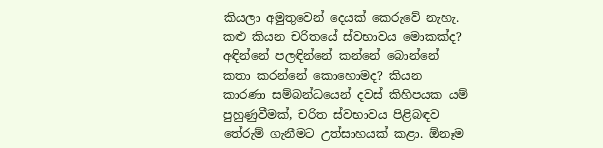කියලා අමුතුවෙන් දෙයක් කෙරුවේ නැහැ. කළු කියන චරිතයේ ස්වභාවය මොකක්ද? අඳින්නේ පලඳින්නේ කන්නේ බොන්නේ කතා කරන්නේ කොහොමද? කියන කාරණා සම්බන්ධයෙන් දවස් කිහිපයක යම් පුහුණුවීමක්, චරිත ස්වභාවය පිළිබඳව තේරුම් ගැනීමට උත්සාහයක් කළා. ඕනෑම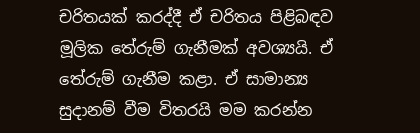චරිතයක් කරද්දී ඒ චරිතය පිළිබඳව මූලික තේරුම් ගැනීමක් අවශ්‍යයි. ඒ තේරුම් ගැනීම කළා. ඒ සාමාන්‍ය සුදානම් වීම විතරයි මම කරන්න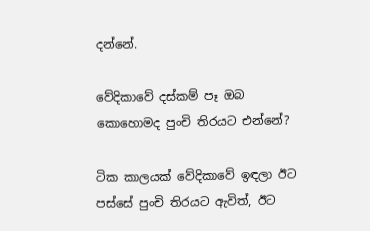දන්නේ.

වේදිකාවේ දස්කම් පෑ ඔබ කොහොමද පුංචි තිරයට එන්නේ?

ටික කාලයක් වේදිකාවේ ඉඳලා ඊට පස්සේ පුංචි තිරයට ඇවිත්, ඊට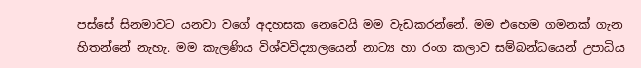පස්සේ සිනමාවට යනවා වගේ අදහසක නෙවෙයි මම වැඩකරන්නේ. මම එහෙම ගමනක් ගැන හිතන්නේ නැහැ. මම කැලණිය විශ්වවිද්‍යාලයෙන් නාට්‍ය හා රංග කලාව සම්බන්ධයෙන් උපාධිය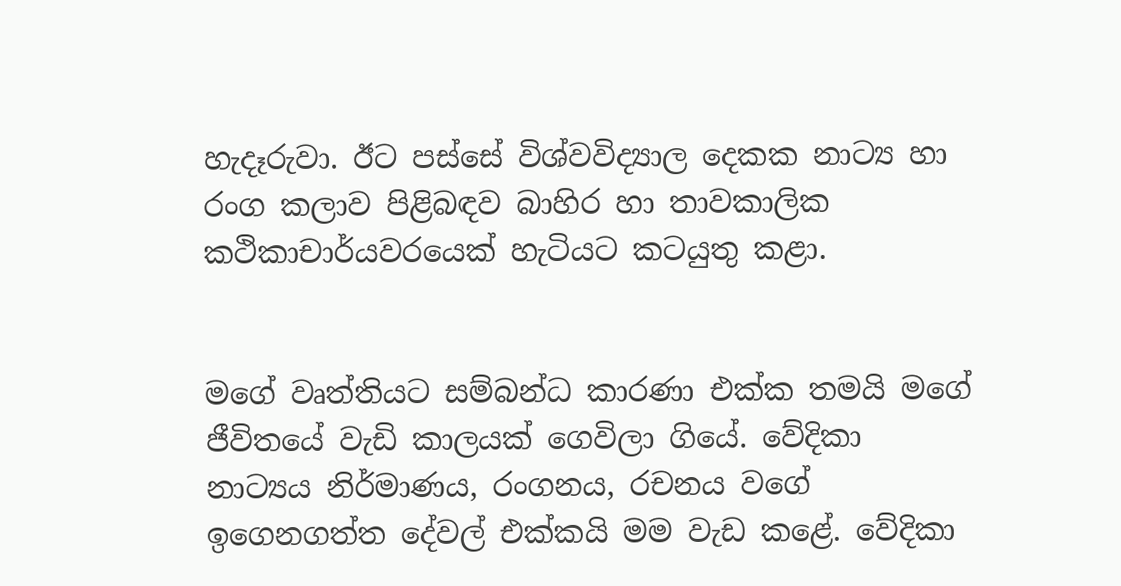හැදෑරුවා. ඊට පස්සේ විශ්වවිද්‍යාල දෙකක නාට්‍ය හා රංග කලාව පිළිබඳව බාහිර හා තාවකාලික කථිකාචාර්යවරයෙක් හැටියට කටයුතු කළා.


මගේ වෘත්තියට සම්බන්ධ කාරණා එක්ක තමයි මගේ ජීවිතයේ වැඩි කාලයක් ගෙවිලා ගියේ. වේදිකා නාට්‍යය නිර්මාණය, රංගනය, රචනය වගේ ඉගෙනගත්ත දේවල් එක්කයි මම වැඩ කළේ. වේදිකා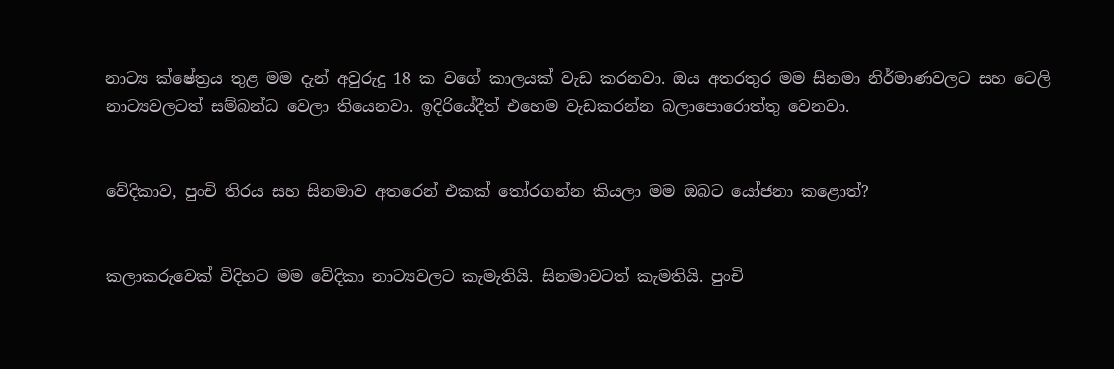නාට්‍ය ක්ෂේත්‍රය තුළ මම දැන් අවුරුදු 18 ක වගේ කාලයක් වැඩ කරනවා. ඔය අතරතුර මම සිනමා නිර්මාණවලට සහ ටෙලි නාට්‍යවලටත් සම්බන්ධ වෙලා තියෙනවා. ඉදිරියේදීත් එහෙම වැඩකරන්න බලාපොරොත්තු වෙනවා.


වේදිකාව, පුංචි තිරය සහ සිනමාව අතරෙන් එකක් තෝරගන්න කියලා මම ඔබට යෝජනා කළොත්?


කලාකරුවෙක් විදිහට මම වේදිකා නාට්‍යවලට කැමැතියි. සිනමාවටත් කැමතියි. පුංචි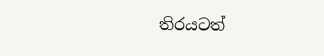තිරයටත්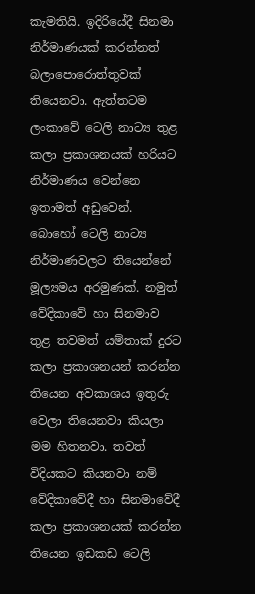කැමතියි. ඉදිරියේදී සිනමා නිර්මාණයක් කරන්නත් බලාපොරොත්තුවක් තියෙනවා. ඇත්තටම ලංකාවේ ටෙලි නාට්‍ය තුළ කලා ප්‍රකාශනයක් හරියට නිර්මාණය වෙන්නෙ ඉතාමත් අඩුවෙන්. බොහෝ ටෙලි නාට්‍ය නිර්මාණවලට තියෙන්නේ මූල්‍යමය අරමුණක්. නමුත් වේදිකාවේ හා සිනමාව තුළ තවමත් යම්තාක් දුරට කලා ප්‍රකාශනයන් කරන්න තියෙන අවකාශය ඉතුරු වෙලා තියෙනවා කියලා මම හිතනවා. තවත් විදියකට කියනවා නම් වේදිකාවේදී හා සිනමාවේදී කලා ප්‍රකාශනයක් කරන්න තියෙන ඉඩකඩ ටෙලි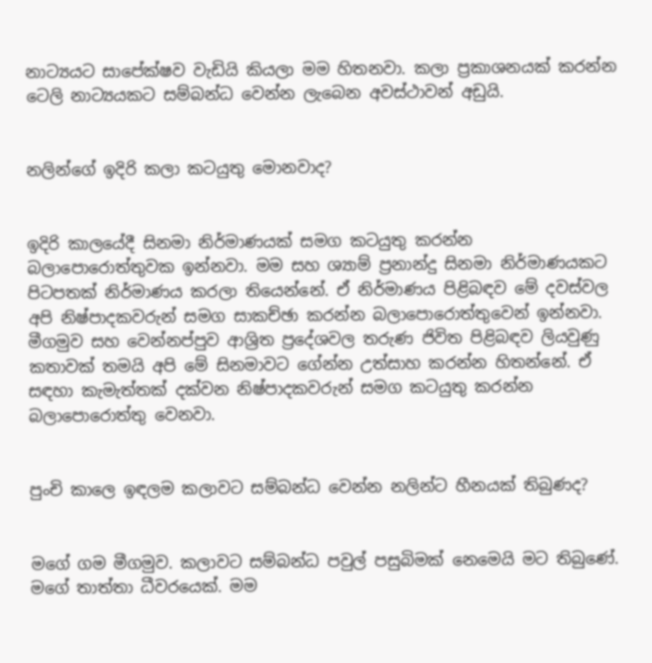නාට්‍යයට සාපේක්ෂව වැඩියි කියලා මම හිතනවා. කලා ප්‍රකාශනයක් කරන්න ටෙලි නාට්‍යයකට සම්බන්ධ වෙන්න ලැබෙන අවස්ථාවන් අඩුයි.


නලින්ගේ ඉදිරි කලා කටයුතු මොනවාද?


ඉදිරි කාලයේදී සිනමා නිර්මාණයක් සමග කටයුතු කරන්න බලාපොරොත්තුවක ඉන්නවා. මම සහ ශ්‍යාම් ප්‍රනාන්දු සිනමා නිර්මාණයකට පිටපතක් නිර්මාණය කරලා තියෙන්නේ. ඒ නිර්මාණය පිළිබඳව මේ දවස්වල අපි නිෂ්පාදකවරුන් සමග සාකච්ඡා කරන්න බලාපොරොත්තුවෙන් ඉන්නවා. මීගමුව සහ වෙන්නප්පුව ආශ්‍රිත ප්‍රදේශවල තරුණ ජිවිත පිළිබඳව ලියවුණු කතාවක් තමයි අපි මේ සිනමාවට ගේන්න උත්සාහ කරන්න හිතන්නේ. ඒ සඳහා කැමැත්තක් දක්වන නිෂ්පාදකවරුන් සමග කටයුතු කරන්න බලාපොරොත්තු වෙනවා.


පුංචි කාලෙ ඉඳලම කලාවට සම්බන්ධ වෙන්න නලින්ට හීනයක් තිබුණද?


මගේ ගම මීගමුව. කලාවට සම්බන්ධ පවුල් පසුබිමක් නෙමෙයි මට තිබුණේ. මගේ තාත්තා ධීවරයෙක්. මම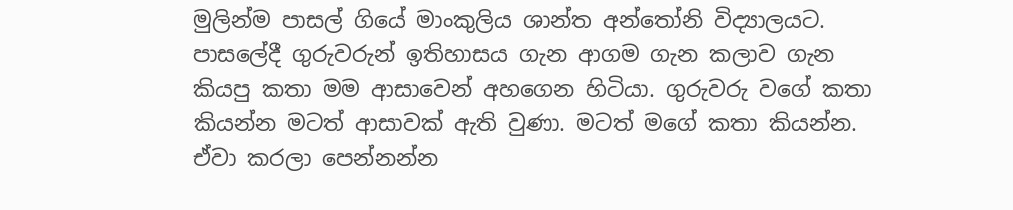මුලින්ම පාසල් ගියේ මාංකුලිය ශාන්ත අන්තෝනි විද්‍යාලයට. පාසලේදී ගුරුවරුන් ඉතිහාසය ගැන ආගම ගැන කලාව ගැන කියපු කතා මම ආසාවෙන් අහගෙන හිටියා. ගුරුවරු වගේ කතා කියන්න මටත් ආසාවක් ඇති වුණා. මටත් මගේ කතා කියන්න. ඒවා කරලා පෙන්නන්න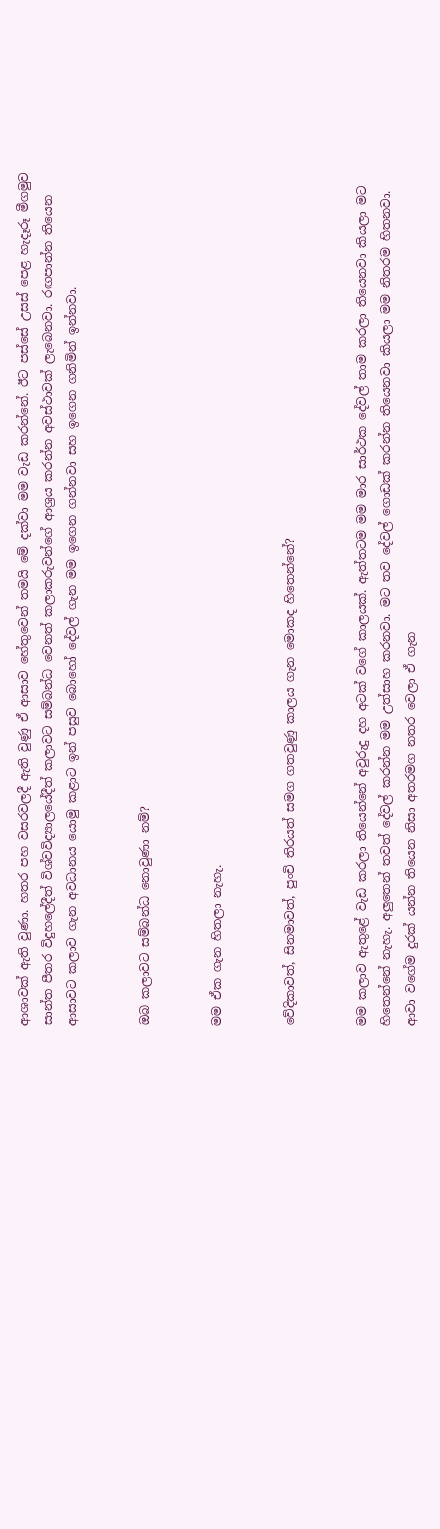ආශාවක් ඇති වුණා. හතර පහ වසරවලදී ඇති වුණු ඒ ආසාව හේතුවෙන් තමයි මේ දක්වා මම වැඩ කරන්නේ. ඊට පස්සේ උසස් පෙළ හැදෑරූ මීගමුව සාන්ත පීතර විදුහලේදීත් විශ්වවිද්‍යාලයේදීත් කලාවට සම්බන්ධ වෙනත් කලාකරුවන්ගේ ආශ්‍රය කරන්න අවස්ථාවක් ලැබෙනවා. රඟපාන්න තියෙන ආසාවට කලාව ගැන අවධානය යොමු කළාට ඉන් පසුව බොහෝ දේවල් ගැන මම ඉගෙන ගන්නවා සහ ඉගෙන ගනිමින් ඉන්නවා.


ඔබ කලාවට සම්බන්ධ නොවුණා නම්?


මම ඒක ගැන හිතලා නැහැ.


වේදිකාවත්, සිනමාවත්, පුංචි තිරයත් සමග ගතවුණු කාලය ගැන මොකද හිතෙන්නේ?


මම කලාව ඇතුළේ වැඩ කරලා තියෙන්නේ අවුරුදු දහ අටක් වගේ කාලයක්. ඇත්තටම මම මාර සාර්ථක දේවල් තාම කරලා තියෙනවා කියලා මට හිතෙන්නේ නැහැ. අලුතෙන් තවත් දේවල් කරන්න මම උත්සාහ කරනවා. මට තව දේවල් ගොඩක් කරන්න තියෙනවා කියලා මම නිතරම හිතනවා. ආවා වගේම දුරක් යන්න තියෙන නිසා අතරමග නතර වෙලා ඒ ගැන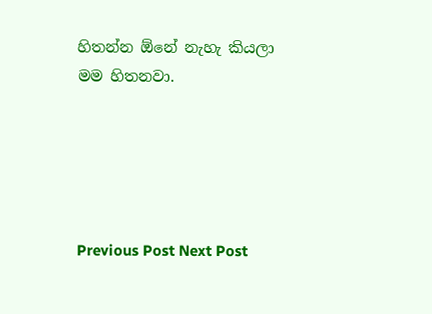හිතන්න ඕනේ නැහැ කියලා මම හිතනවා.





Previous Post Next Post